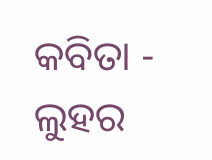କବିତା - ଲୁହର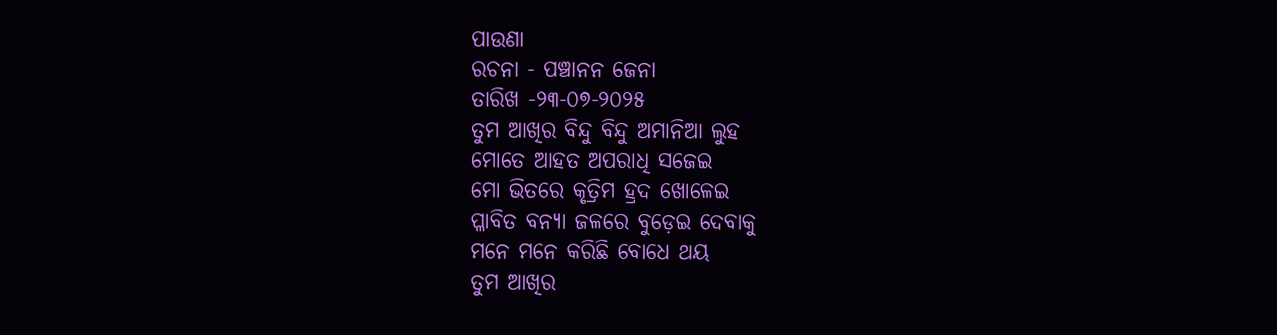ପାଉଣା
ରଚନା - ପଞ୍ଚାନନ ଜେନା
ତାରିଖ -୨୩-୦୭-୨୦୨୫
ତୁମ ଆଖିର ବିନ୍ଦୁ ବିନ୍ଦୁ ଅମାନିଆ ଲୁହ
ମୋତେ ଆହତ ଅପରାଧି ସଜେଇ
ମୋ ଭିତରେ କୃତ୍ରିମ ହ୍ରଦ ଖୋଳେଇ
ପ୍ଳାବିତ ବନ୍ୟା ଜଳରେ ବୁଡ଼େଇ ଦେବାକୁ
ମନେ ମନେ କରିଛି ବୋଧେ ଥୟ
ତୁମ ଆଖିର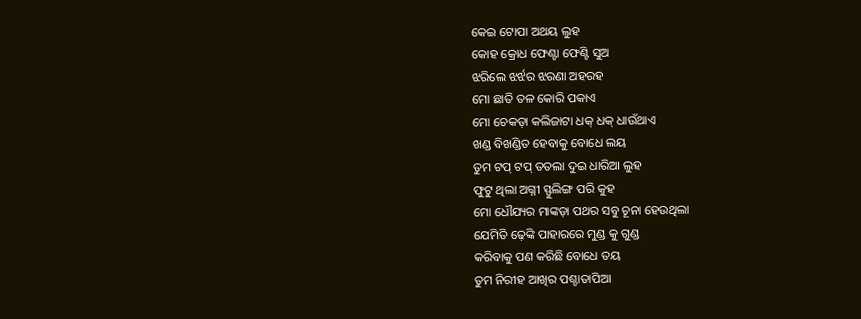କେଇ ଟୋପା ଅଥୟ ଲୁହ
କୋହ କ୍ରୋଧ ଫେଣ୍ଟା ଫେଣ୍ଟି ସୁଅ
ଝରିଲେ ଝର୍ଝର ଝରଣା ଅହରହ
ମୋ ଛାତି ତଳ କୋରି ପକାଏ
ମୋ ଚେକଡ଼ା କଲିଜାଟା ଧକ୍ ଧକ୍ ଧାଉଁଥାଏ
ଖଣ୍ଡ ବିଖଣ୍ଡିତ ହେବାକୁ ବୋଧେ ଲୟ
ତୁମ ଟପ୍ ଟପ୍ ତତଲା ଦୁଇ ଧାରିଆ ଲୁହ
ଫୁଟୁ ଥିଲା ଅଗ୍ନୀ ସ୍ଫୁଲିଙ୍ଗ ପରି କୁହ
ମୋ ଧୌଯ୍ୟର ମାଙ୍କଡ଼ା ପଥର ସବୁ ଚୂନା ହେଉଥିଲା
ଯେମିତି ଢ଼େଙ୍କି ପାହାରରେ ମୁଣ୍ଡ କୁ ଗୁଣ୍ଡ
କରିବାକୁ ପଣ କରିଛି ବୋଧେ ତୟ
ତୁମ ନିରୀହ ଆଖିର ପଶ୍ଚାତାପିଆ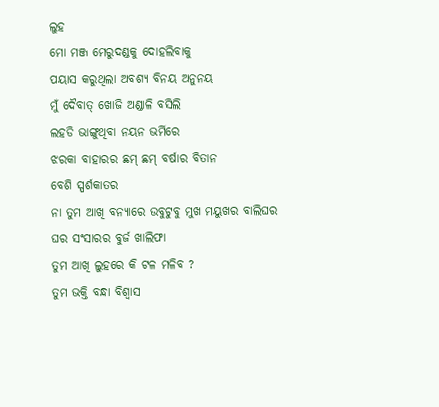ଲୁହ
ମୋ ମଞ୍ଜ ମେରୁଦଣ୍ଡକୁ ଦୋହଲିବାକୁ
ପୟାସ କରୁଥିଲା ଅବଶ୍ୟ ବିନୟ ଅନୁନୟ
ମୁଁ ଦୈବାତ୍ ଖୋଜି ଅଣ୍ଡାଳି ବସିଲି
ଲହଡି ଭାଙ୍ଗୁଥିବା ନୟନ ଭର୍ମିରେ
ଝରକା ବାହାରର ଛମ୍ ଛମ୍ ବର୍ଷାର ବିତାନ
ବେଶି ସ୍ପର୍ଶକାତର
ନା ତୁମ ଆଖି ବନ୍ୟାରେ ଉବୁଟୁବୁ ମୁଖ ମୟୁଖର ବାଲିଘର
ଘର ସଂସାରର ବୁର୍ଜ ଖାଲିଫା
ତୁମ ଆଖି ଲୁହରେ କି ଟଳ ମଳିବ ?
ତୁମ ଭକ୍ତି ବନ୍ଧା ବିଶ୍ୱାସ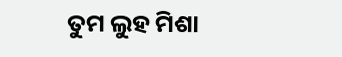ତୁମ ଲୁହ ମିଶା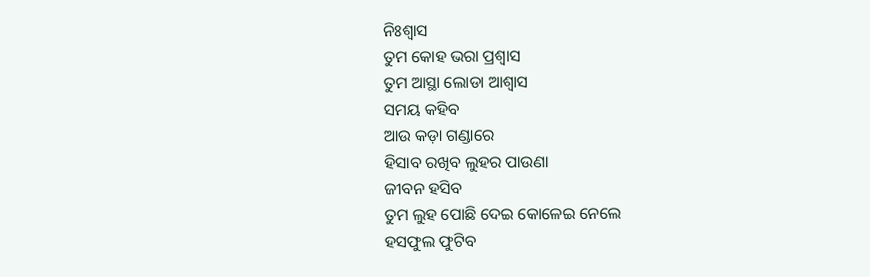ନିଃଶ୍ୱାସ
ତୁମ କୋହ ଭରା ପ୍ରଶ୍ଵାସ
ତୁମ ଆସ୍ଥା ଲୋଡା ଆଶ୍ଵାସ
ସମୟ କହିବ
ଆଉ କଡ଼ା ଗଣ୍ଡାରେ
ହିସାବ ରଖିବ ଲୁହର ପାଉଣା
ଜୀବନ ହସିବ
ତୁମ ଲୁହ ପୋଛି ଦେଇ କୋଳେଇ ନେଲେ
ହସଫୁଲ ଫୁଟିବ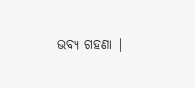ଭବ୍ୟ ଗହଣା |